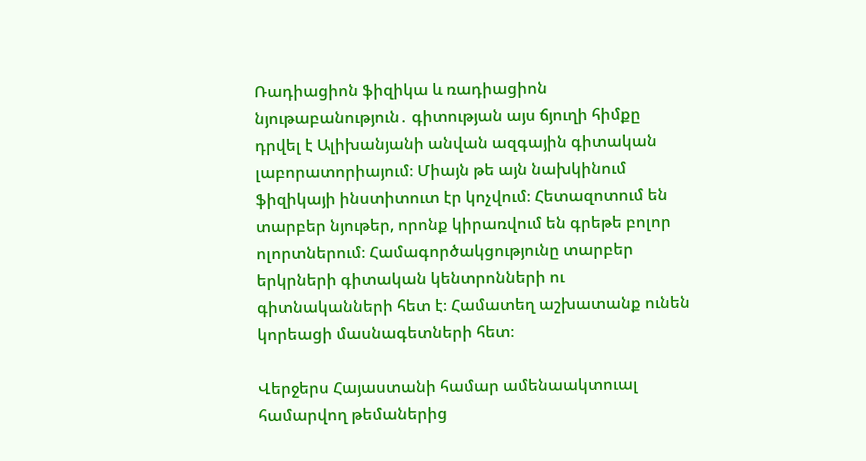Ռադիացիոն ֆիզիկա և ռադիացիոն նյութաբանություն․ գիտության այս ճյուղի հիմքը դրվել է Ալիխանյանի անվան ազգային գիտական լաբորատորիայում։ Միայն թե այն նախկինում ֆիզիկայի ինստիտուտ էր կոչվում։ Հետազոտում են տարբեր նյութեր, որոնք կիրառվում են գրեթե բոլոր ոլորտներում։ Համագործակցությունը տարբեր երկրների գիտական կենտրոնների ու գիտնականների հետ է։ Համատեղ աշխատանք ունեն կորեացի մասնագետների հետ։

Վերջերս Հայաստանի համար ամենաակտուալ համարվող թեմաներից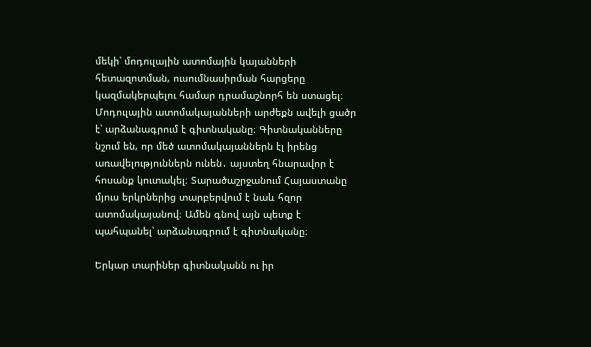մեկի՝ մոդուլային ատոմային կայանների հետազոտման, ուսումնասիրման հարցերը կազմակերպելու համար դրամաշնորհ են ստացել։
Մոդուլային ատոմակայանների արժեքն ավելի ցածր է՝ արձանագրում է գիտնականը։ Գիտնականները նշում են, որ մեծ ատոմակայաններն էլ իրենց առավելություններն ունեն․ այստեղ հնարավոր է հոսանք կուտակել։ Տարածաշրջանում Հայաստանը մյուս երկրներից տարբերվում է նաև հզոր ատոմակայանով։ Ամեն գնով այն պետք է պահպանել՝ արձանագրում է գիտնականը։

Երկար տարիներ գիտնականն ու իր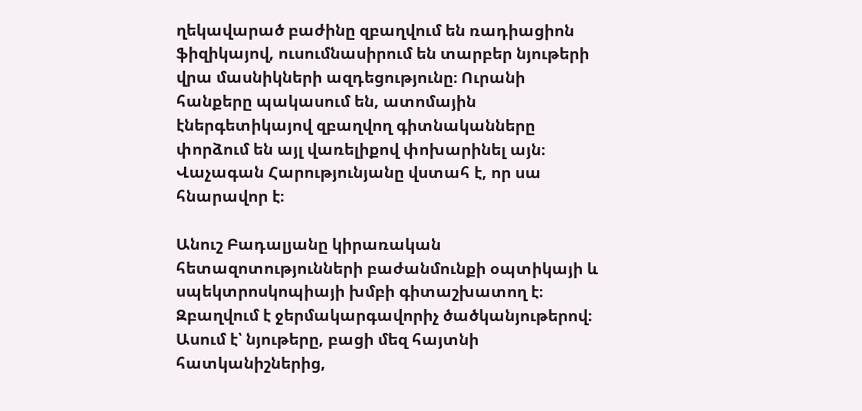ղեկավարած բաժինը զբաղվում են ռադիացիոն ֆիզիկայով, ուսումնասիրում են տարբեր նյութերի վրա մասնիկների ազդեցությունը։ Ուրանի հանքերը պակասում են, ատոմային էներգետիկայով զբաղվող գիտնականները փորձում են այլ վառելիքով փոխարինել այն։ Վաչագան Հարությունյանը վստահ է, որ սա հնարավոր է։

Անուշ Բադալյանը կիրառական հետազոտությունների բաժանմունքի օպտիկայի և սպեկտրոսկոպիայի խմբի գիտաշխատող է։ Զբաղվում է ջերմակարգավորիչ ծածկանյութերով։
Ասում է՝ նյութերը, բացի մեզ հայտնի հատկանիշներից,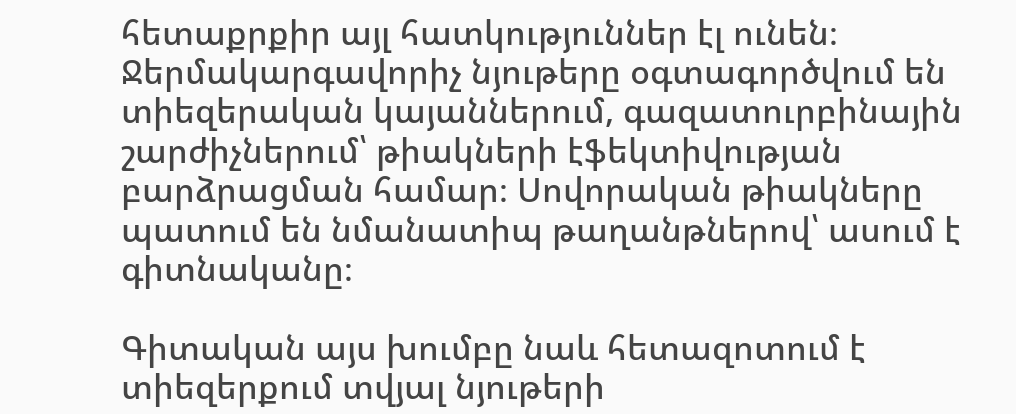հետաքրքիր այլ հատկություններ էլ ունեն։ Ջերմակարգավորիչ նյութերը օգտագործվում են տիեզերական կայաններում, գազատուրբինային շարժիչներում՝ թիակների էֆեկտիվության բարձրացման համար։ Սովորական թիակները պատում են նմանատիպ թաղանթներով՝ ասում է գիտնականը։

Գիտական այս խումբը նաև հետազոտում է տիեզերքում տվյալ նյութերի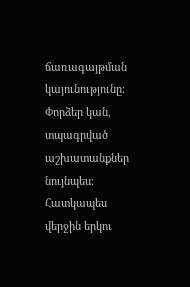ճառագայթման կայունությունը։ Փորձեր կան, տպագրված աշխատանքներ նույնպես։ Հատկապես վերջին երկու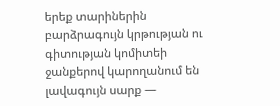երեք տարիներին բարձրագույն կրթության ու գիտության կոմիտեի ջանքերով կարողանում են լավագույն սարք —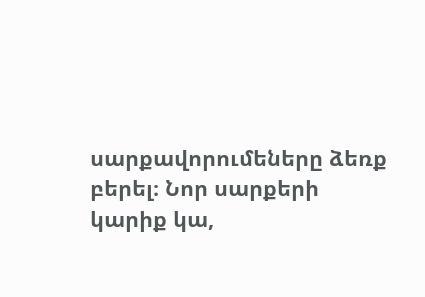սարքավորումեները ձեռք բերել։ Նոր սարքերի կարիք կա,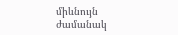միևնույն ժամանակ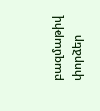բազմաթիվ փորձեր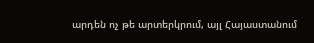արդեն ոչ թե արտերկրում, այլ Հայաստանում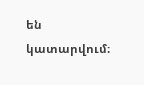են կատարվում։